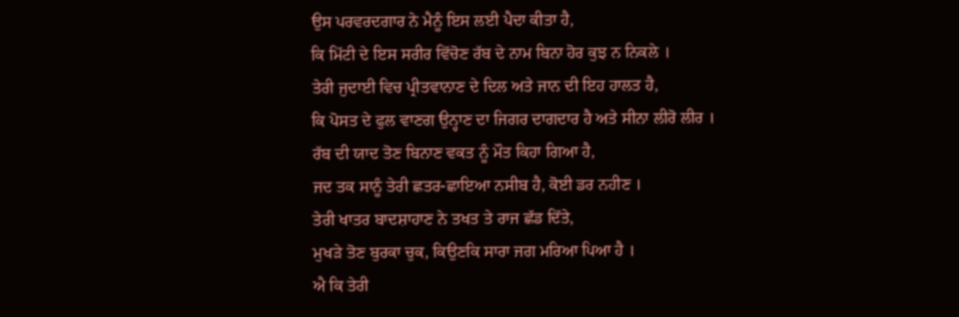ਉਸ ਪਰਵਰਦਗਾਰ ਨੇ ਮੈਨੂੰ ਇਸ ਲਈ ਪੈਦਾ ਕੀਤਾ ਹੈ,
ਕਿ ਮਿੱਟੀ ਦੇ ਇਸ ਸਰੀਰ ਵਿੱਚੋਣ ਰੱਬ ਦੇ ਨਾਮ ਬਿਨਾ ਹੋਰ ਕੁਝ ਨ ਨਿਕਲੇ ।
ਤੇਰੀ ਜੁਦਾਈ ਵਿਚ ਪ੍ਰੀਤਵਾਨਾਣ ਦੇ ਦਿਲ ਅਤੇ ਜਾਨ ਦੀ ਇਹ ਹਾਲਤ ਹੈ,
ਕਿ ਪੋਸਤ ਦੇ ਫੁਲ ਵਾਣਗ ਉਨ੍ਹਾਣ ਦਾ ਜਿਗਰ ਦਾਗਦਾਰ ਹੈ ਅਤੇ ਸੀਨਾ ਲੀਰੋ ਲੀਰ ।
ਰੱਬ ਦੀ ਯਾਦ ਤੋਣ ਬਿਨਾਣ ਵਕਤ ਨੂੰ ਮੌਤ ਕਿਹਾ ਗਿਆ ਹੈ,
ਜਦ ਤਕ ਸਾਨੂੰ ਤੇਰੀ ਛਤਰ-ਛਾਇਆ ਨਸੀਬ ਹੈ, ਕੋਈ ਡਰ ਨਹੀਣ ।
ਤੇਰੀ ਖਾਤਰ ਬਾਦਸ਼ਾਹਾਣ ਨੇ ਤਖਤ ਤੇ ਰਾਜ ਛੱਡ ਦਿੱਤੇ,
ਮੁਖੜੇ ਤੋਣ ਬੁਰਕਾ ਚੁਕ, ਕਿਉਣਕਿ ਸਾਰਾ ਜਗ ਮਰਿਆ ਪਿਆ ਹੈ ।
ਐ ਕਿ ਤੇਰੀ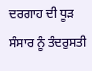ਦਰਗਾਹ ਦੀ ਧੂੜ ਸੰਸਾਰ ਨੂੰ ਤੰਦਰੁਸਤੀ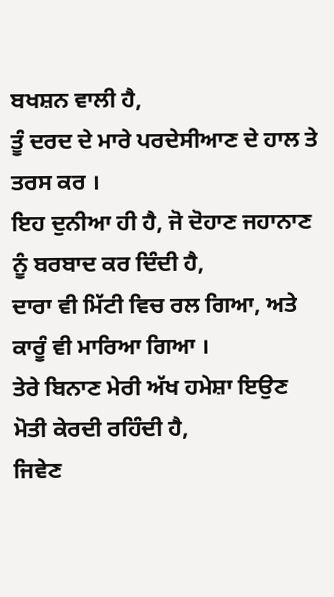ਬਖਸ਼ਨ ਵਾਲੀ ਹੈ,
ਤੂੰ ਦਰਦ ਦੇ ਮਾਰੇ ਪਰਦੇਸੀਆਣ ਦੇ ਹਾਲ ਤੇ ਤਰਸ ਕਰ ।
ਇਹ ਦੁਨੀਆ ਹੀ ਹੈ, ਜੋ ਦੋਹਾਣ ਜਹਾਨਾਣ ਨੂੰ ਬਰਬਾਦ ਕਰ ਦਿੰਦੀ ਹੈ,
ਦਾਰਾ ਵੀ ਮਿੱਟੀ ਵਿਚ ਰਲ ਗਿਆ, ਅਤੇ ਕਾਰੂੰ ਵੀ ਮਾਰਿਆ ਗਿਆ ।
ਤੇਰੇ ਬਿਨਾਣ ਮੇਰੀ ਅੱਖ ਹਮੇਸ਼ਾ ਇਉਣ ਮੋਤੀ ਕੇਰਦੀ ਰਹਿੰਦੀ ਹੈ,
ਜਿਵੇਣ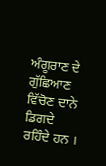ਅੰਗੂਰਾਣ ਦੇ ਗੁੱਛਿਆਣ ਵਿੱਚੋਣ ਦਾਨੇ ਡਿਗਦੇ ਰਹਿੰਦੇ ਹਨ ।